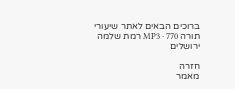ברוכים הבאים לאתר שיעורי תורה MP3 · 770 רמת שלמה ירושלים

חזרה
מאמר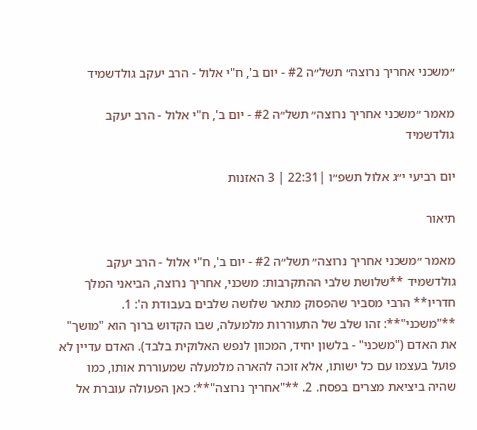״משכני אחריך נרוצה״ תשל״ה #2 - יום ב', ח"י אלול - הרב יעקב גולדשמיד

מאמר ״משכני אחריך נרוצה״ תשל״ה #2 - יום ב', ח"י אלול - הרב יעקב גולדשמיד

יום רביעי י״ג אלול תשפ״ו |22:31 | 3 האזנות

תיאור

מאמר ״משכני אחריך נרוצה״ תשל״ה #2 - יום ב', ח"י אלול - הרב יעקב גולדשמיד **שלושת שלבי ההתקרבות: משכני, אחריך נרוצה, הביאני המלך חדריו** הרבי מסביר שהפסוק מתאר שלושה שלבים בעבודת ה': 1. **"משכני"**: זהו שלב של התעוררות מלמעלה, שבו הקדוש ברוך הוא "מושך" את האדם ("משכני" - בלשון יחיד, המכוון לנפש האלוקית בלבד). האדם עדיין לא פועל בעצמו עם כל ישותו, אלא זוכה להארה מלמעלה שמעוררת אותו, כמו שהיה ביציאת מצרים בפסח. 2. **"אחריך נרוצה"**: כאן הפעולה עוברת אל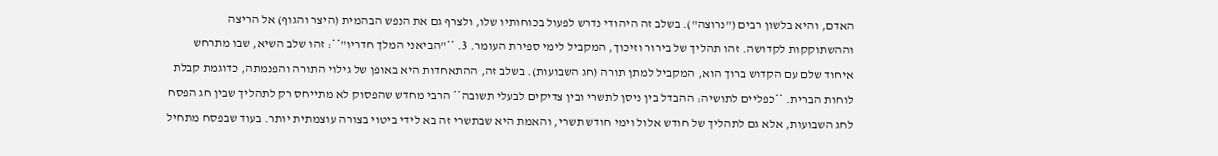האדם, והיא בלשון רבים ("נרוצה"). בשלב זה היהודי נדרש לפעול בכוחותיו שלו, ולצרף גם את הנפש הבהמית (היצר והגוף) אל הריצה וההשתוקקות לקדושה. זהו תהליך של בירור וזיכוך, המקביל לימי ספירת העומר. 3. **"הביאני המלך חדריו"**: זהו שלב השיא, שבו מתרחש איחוד שלם עם הקדוש ברוך הוא, המקביל למתן תורה (חג השבועות). בשלב זה, ההתאחדות היא באופן של גילוי התורה והפנמתה, כדוגמת קבלת לוחות הברית. **כפליים לתושיה: ההבדל בין ניסן לתשרי ובין צדיקים לבעלי תשובה** הרבי מחדש שהפסוק לא מתייחס רק לתהליך שבין חג הפסח לחג השבועות, אלא גם לתהליך של חודש אלול וימי חודש תשרי, והאמת היא שבתשרי זה בא לידי ביטוי בצורה עוצמתית יותר. בעוד שבפסח מתחיל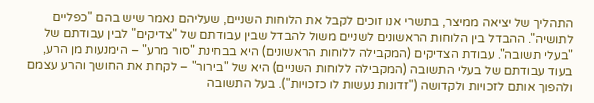התהליך של יציאה ממיצר, בתשרי אנו זוכים לקבל את הלוחות השניים, שעליהם נאמר שיש בהם "כפליים לתושיה". ההבדל בין הלוחות הראשונים לשניים משול להבדל שבין עבודתם של "צדיקים" לבין עבודתם של "בעלי תשובה". עבודת הצדיקים (המקבילה ללוחות הראשונים) היא בבחינת "סור מרע" – הימנעות מן הרע, בעוד עבודתם של בעלי התשובה (המקבילה ללוחות השניים) היא של "בירור" – לקחת את החושך והרע עצמם ולהפוך אותם לזכויות ולקדושה ("זדונות נעשות לו כזכויות"). בעל התשובה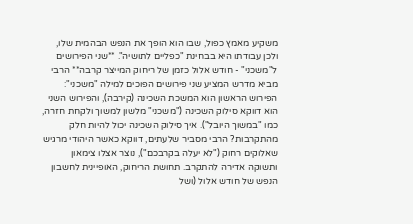משקיע מאמץ כפול, שבו הוא הופך את הנפש הבהמית שלו, ולכן עבודתו היא בבחינת "כפליים לתושיה". **שני הפירושים ל"משכני" - חודש אלול כזמן של ריחוק המייצר קרבה** הרבי מביא מדרש המציע שני פירושים הפוכים למילה "משכני": הפירוש הראשון הוא המשכת השכינה (קירבה), והפירוש השני הוא דווקא סילוק השכינה ("משכני" מלשון למשוך ולקחת חזרה, כמו "במשוך היובל"). איך סילוק השכינה יכול להיות חלק מהתקרבות? הרבי מסביר שלעתים, דווקא כאשר היהודי מרגיש שאלוקים רחוק ("לא יעלה בקרבכם"), נוצר אצלו צימאון ותשוקה אדירה להתקרב. תחושת הריחוק, האופיינית לחשבון הנפש של חודש אלול (ושל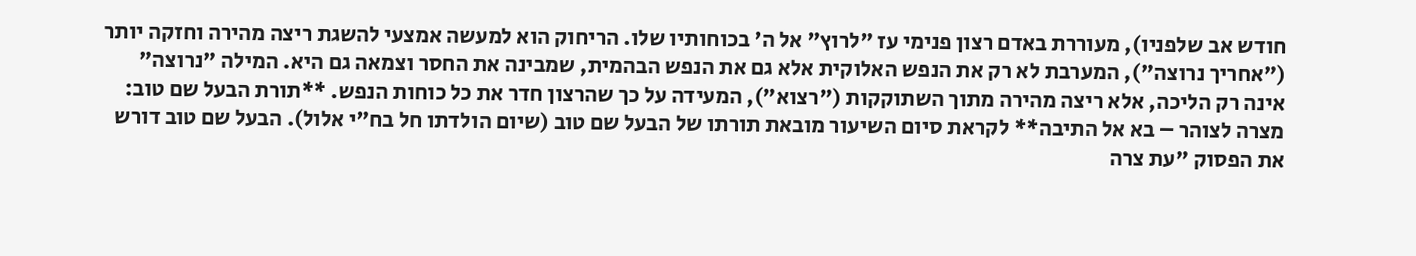חודש אב שלפניו), מעוררת באדם רצון פנימי עז "לרוץ" אל ה' בכוחותיו שלו. הריחוק הוא למעשה אמצעי להשגת ריצה מהירה וחזקה יותר ("אחריך נרוצה"), המערבת לא רק את הנפש האלוקית אלא גם את הנפש הבהמית, שמבינה את החסר וצמאה גם היא. המילה "נרוצה" אינה רק הליכה, אלא ריצה מהירה מתוך השתוקקות ("רצוא"), המעידה על כך שהרצון חדר את כל כוחות הנפש. **תורת הבעל שם טוב: מצרה לצוהר – בא אל התיבה** לקראת סיום השיעור מובאת תורתו של הבעל שם טוב (שיום הולדתו חל בח"י אלול). הבעל שם טוב דורש את הפסוק "עת צרה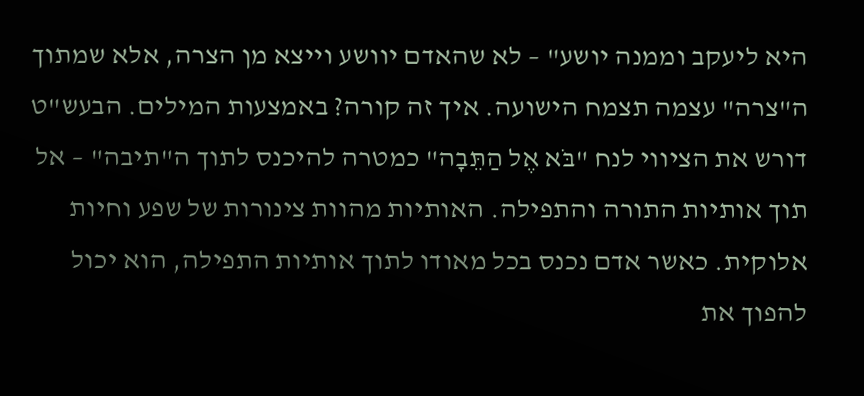היא ליעקב וממנה יושע" – לא שהאדם יוושע וייצא מן הצרה, אלא שמתוך ה"צרה" עצמה תצמח הישועה. איך זה קורה? באמצעות המילים. הבעש"ט דורש את הציווי לנח "בֹּא אֶל הַתֵּבָה" כמטרה להיכנס לתוך ה"תיבה" – אל תוך אותיות התורה והתפילה. האותיות מהוות צינורות של שפע וחיות אלוקית. כאשר אדם נכנס בכל מאודו לתוך אותיות התפילה, הוא יכול להפוך את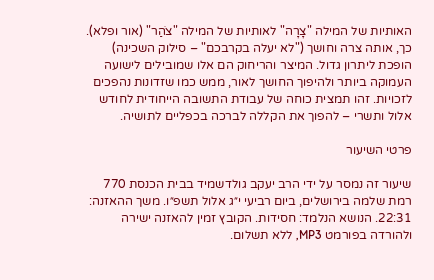האותיות של המילה "צָרָה" לאותיות של המילה "צֹהַר" (אור ופלא). כך, אותה צרה וחושך ("לא יעלה בקרבכם" – סילוק השכינה) הופכת ליתרון גדול. המיצר והריחוק הם אלו שמובילים לישועה העמוקה ביותר ולהיפוך החושך לאור, ממש כמו שזדונות נהפכים לזכויות. זהו תמצית כוחה של עבודת התשובה הייחודית לחודש אלול ותשרי – להפוך את הקללה לברכה בכפליים לתושיה.

פרטי השיעור

שיעור זה נמסר על ידי הרב יעקב גולדשמיד בבית הכנסת 770 רמת שלמה בירושלים, ביום רביעי י״ג אלול תשפ״ו. משך ההאזנה: 22:31. הנושא הנלמד: חסידות. הקובץ זמין להאזנה ישירה ולהורדה בפורמט MP3, ללא תשלום.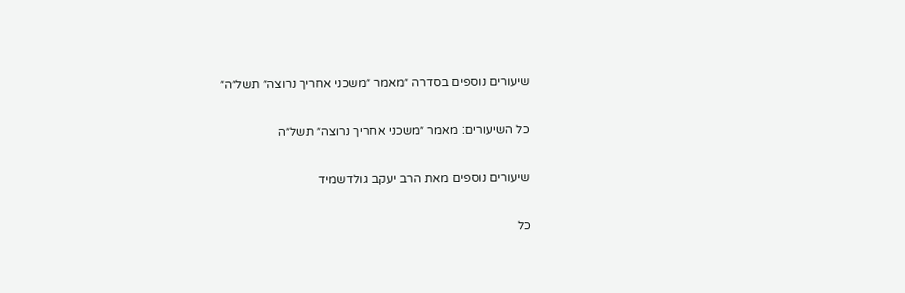שיעורים נוספים בסדרה ״מאמר ״משכני אחריך נרוצה״ תשל״ה״

כל השיעורים: מאמר ״משכני אחריך נרוצה״ תשל״ה

שיעורים נוספים מאת הרב יעקב גולדשמיד

כל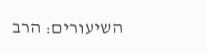השיעורים: הרב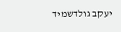יעקב גולדשמיד